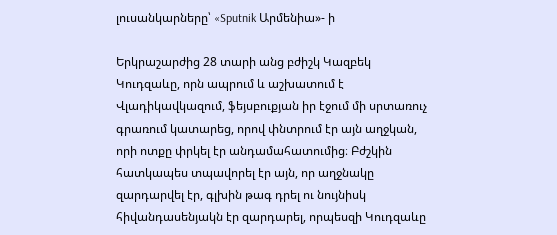լուսանկարները՝ «Sputnik Արմենիա»- ի

Երկրաշարժից 28 տարի անց բժիշկ Կազբեկ Կուդզաևը, որն ապրում և աշխատում է Վլադիկավկազում, ֆեյսբուքյան իր էջում մի սրտառուչ գրառում կատարեց, որով փնտրում էր այն աղջկան, որի ոտքը փրկել էր անդամահատումից։ Բժշկին հատկապես տպավորել էր այն, որ աղջնակը զարդարվել էր, գլխին թագ դրել ու նույնիսկ հիվանդասենյակն էր զարդարել, որպեսզի Կուդզաևը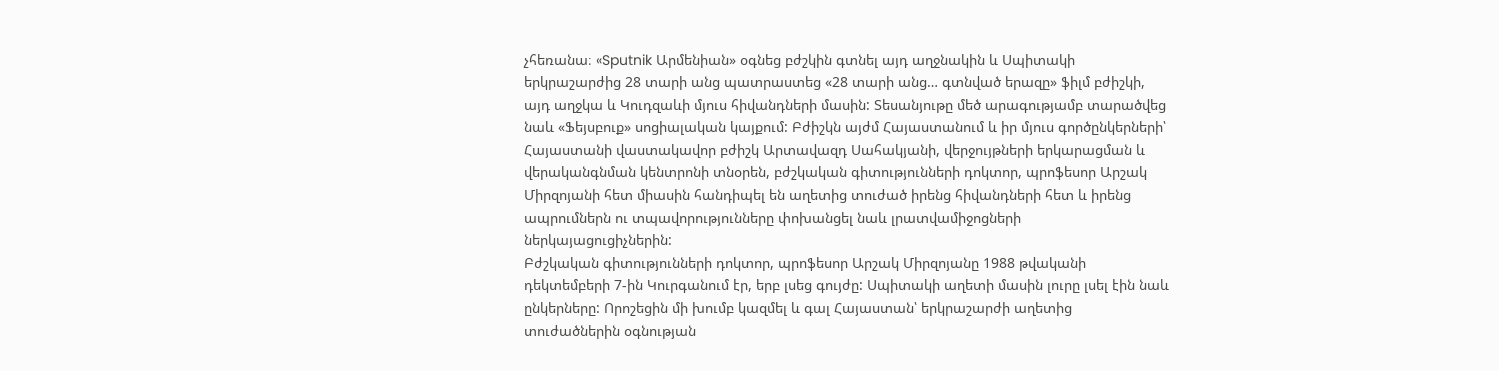չհեռանա։ «Sputnik Արմենիան» օգնեց բժշկին գտնել այդ աղջնակին և Սպիտակի երկրաշարժից 28 տարի անց պատրաստեց «28 տարի անց… գտնված երազը» ֆիլմ բժիշկի, այդ աղջկա և Կուդզաևի մյուս հիվանդների մասին: Տեսանյութը մեծ արագությամբ տարածվեց նաև «Ֆեյսբուք» սոցիալական կայքում: Բժիշկն այժմ Հայաստանում և իր մյուս գործընկերների՝ Հայաստանի վաստակավոր բժիշկ Արտավազդ Սահակյանի, վերջույթների երկարացման և վերականգնման կենտրոնի տնօրեն, բժշկական գիտությունների դոկտոր, պրոֆեսոր Արշակ Միրզոյանի հետ միասին հանդիպել են աղետից տուժած իրենց հիվանդների հետ և իրենց ապրումներն ու տպավորությունները փոխանցել նաև լրատվամիջոցների ներկայացուցիչներին:
Բժշկական գիտությունների դոկտոր, պրոֆեսոր Արշակ Միրզոյանը 1988 թվականի դեկտեմբերի 7-ին Կուրգանում էր, երբ լսեց գույժը: Սպիտակի աղետի մասին լուրը լսել էին նաև ընկերները: Որոշեցին մի խումբ կազմել և գալ Հայաստան՝ երկրաշարժի աղետից տուժածներին օգնության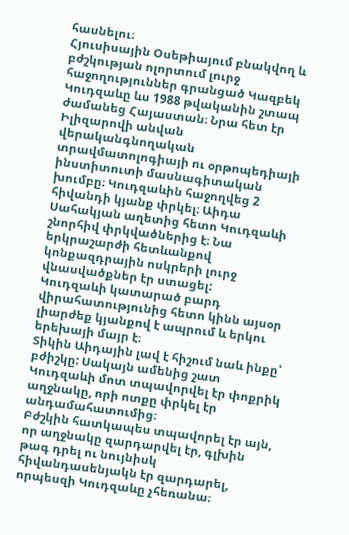հասնելու։
Հյուսիսային Օսեթիայում բնակվող և բժշկության ոլորտում լուրջ հաջողություններ գրանցած Կազբեկ Կուդզաևը ևս 1988 թվականին շտապ ժամանեց Հայաստան։ Նրա հետ էր Իլիզարովի անվան վերականգնողական տրավմատոլոգիայի ու օրթոպեդիայի ինստիտուտի մասնագիտական խումբը։ Կուդզաևին հաջողվեց 2 հիվանդի կյանք փրկել։ Աիդա Սահակյան աղետից հետո Կուդզաևի շնորհիվ փրկվածներից է։ Նա երկրաշարժի հետևանքով կոնքազդրային ոսկրերի լուրջ վնասվածքներ էր ստացել:
Կուդզաևի կատարած բարդ վիրահատությունից հետո կինն այսօր լիարժեք կյանքով է ապրում և երկու երեխայի մայր է։
Տիկին Աիդային լավ է հիշում նաև ինքը՝ բժիշկը: Սակայն ամենից շատ Կուդզաևի մոտ տպավորվել էր փոքրիկ աղջնակը, որի ոտքը փրկել էր անդամահատումից։
Բժշկին հատկապես տպավորել էր այն, որ աղջնակը զարդարվել էր, գլխին թագ դրել ու նույնիսկ հիվանդասենյակն էր զարդարել, որպեսզի Կուդզաևը չհեռանա։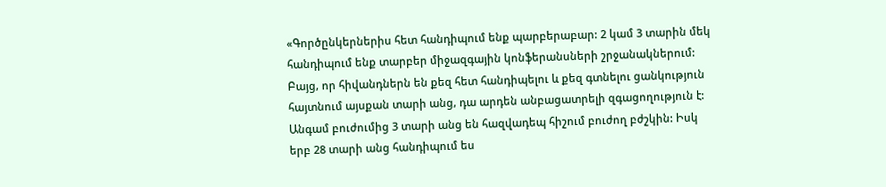«Գործընկերներիս հետ հանդիպում ենք պարբերաբար: 2 կամ 3 տարին մեկ հանդիպում ենք տարբեր միջազգային կոնֆերանսների շրջանակներում: Բայց, որ հիվանդներն են քեզ հետ հանդիպելու և քեզ գտնելու ցանկություն հայտնում այսքան տարի անց, դա արդեն անբացատրելի զգացողություն է: Անգամ բուժումից 3 տարի անց են հազվադեպ հիշում բուժող բժշկին: Իսկ երբ 28 տարի անց հանդիպում ես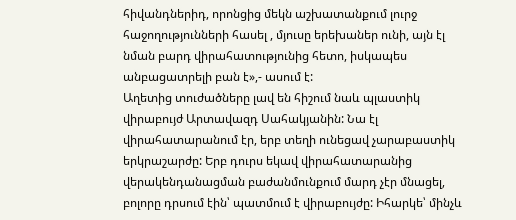հիվանդներիդ, որոնցից մեկն աշխատանքում լուրջ հաջողությունների հասել , մյուսը երեխաներ ունի, այն էլ նման բարդ վիրահատությունից հետո, իսկապես անբացատրելի բան է»,- ասում է:
Աղետից տուժածները լավ են հիշում նաև պլաստիկ վիրաբույժ Արտավազդ Սահակյանին: Նա էլ վիրահատարանում էր, երբ տեղի ունեցավ չարաբաստիկ երկրաշարժը: Երբ դուրս եկավ վիրահատարանից վերակենդանացման բաժանմունքում մարդ չէր մնացել, բոլորը դրսում էին՝ պատմում է վիրաբույժը: Իհարկե՝ մինչև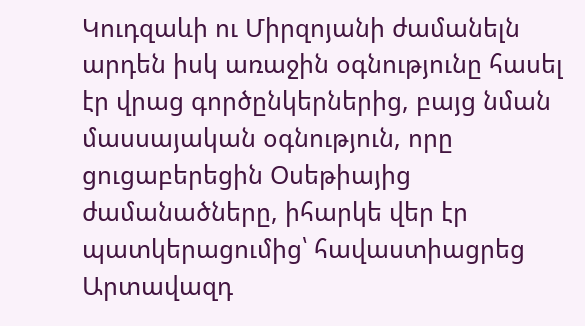Կուդզաևի ու Միրզոյանի ժամանելն արդեն իսկ առաջին օգնությունը հասել էր վրաց գործընկերներից, բայց նման մասսայական օգնություն, որը ցուցաբերեցին Օսեթիայից ժամանածները, իհարկե վեր էր պատկերացումից՝ հավաստիացրեց Արտավազդ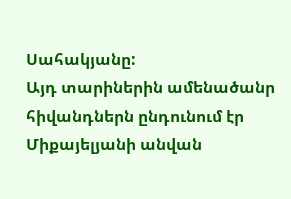Սահակյանը:
Այդ տարիներին ամենածանր հիվանդներն ընդունում էր Միքայելյանի անվան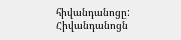հիվանդանոցը: Հիվանդանոցն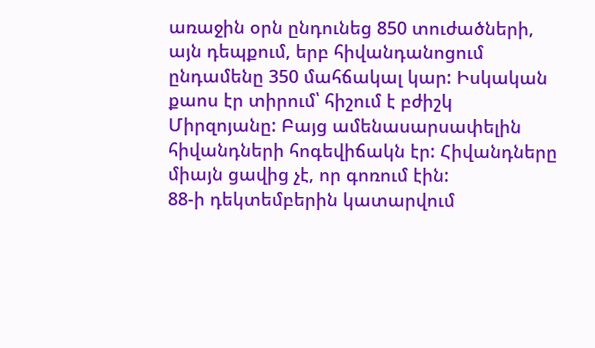առաջին օրն ընդունեց 850 տուժածների, այն դեպքում, երբ հիվանդանոցում ընդամենը 350 մահճակալ կար: Իսկական քաոս էր տիրում՝ հիշում է բժիշկ Միրզոյանը: Բայց ամենասարսափելին հիվանդների հոգեվիճակն էր: Հիվանդները միայն ցավից չէ, որ գոռում էին:
88-ի դեկտեմբերին կատարվում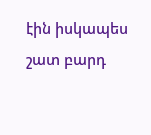էին իսկապես շատ բարդ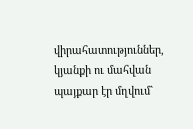վիրահատություններ, կյանքի ու մահվան պայքար էր մղվում`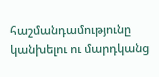հաշմանդամությունը կանխելու ու մարդկանց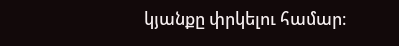կյանքը փրկելու համար։